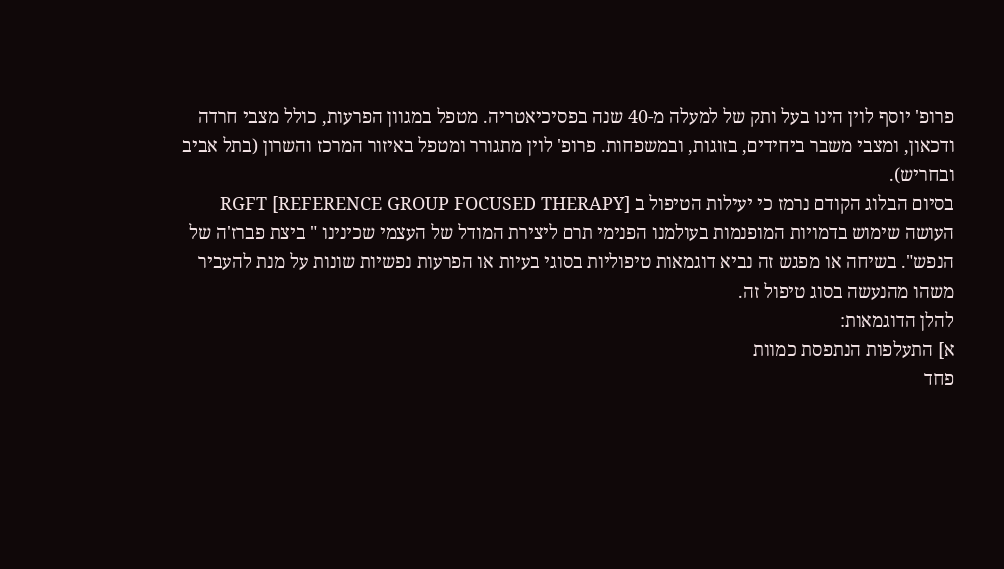פרופ' יוסף לוין הינו בעל ותק של למעלה מ-40 שנה בפסיכיאטריה. מטפל במגוון הפרעות, כולל מצבי חרדה ודכאון, ומצבי משבר ביחידים, בזוגות, ובמשפחות. פרופ' לוין מתגורר ומטפל באיזור המרכז והשרון (בתל אביב ובחריש).
בסיום הבלוג הקודם נרמז כי יעילות הטיפול ב RGFT [REFERENCE GROUP FOCUSED THERAPY] העושה שימוש בדמויות המופנמות בעולמנו הפנימי תרם ליצירת המודל של העצמי שכינינו " ביצת פברז'ה של הנפש". בשיחה או מפגש זה נביא דוגמאות טיפוליות בסוגי בעיות או הפרעות נפשיות שונות על מנת להעביר משהו מהנעשה בסוג טיפול זה.
להלן הדוגמאות:
א] התעלפות הנתפסת כמוות
פחד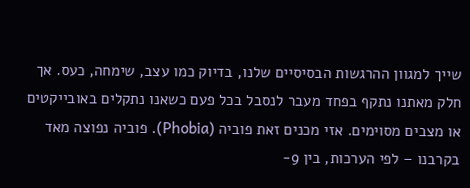שייך למגוון ההרגשות הבסיסיים שלנו, בדיוק כמו עצב, שימחה, כעס. אך חלק מאתנו נתקף בפחד מעבר לנסבל בכל פעם כשאנו נתקלים באובייקטים או מצבים מסוימים. אזי מכנים זאת פוביה (Phobia). פוביה נפוצה מאד בקרבנו – לפי הערכות, בין 9-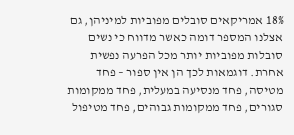18% אמריקאים סובלים מפוביות למיניהן, גם אצלנו המספר דומה כאשר מדווח כי נשים סובלות מפוביות יותר מכל הפרעה נפשית אחרת. דוגמאות לכך הן אין ספור – פחד מטיסה, פחד מנסיעה במעלית, פחד ממקומות סגורים, פחד ממקומות גבוהים, פחד מטיפול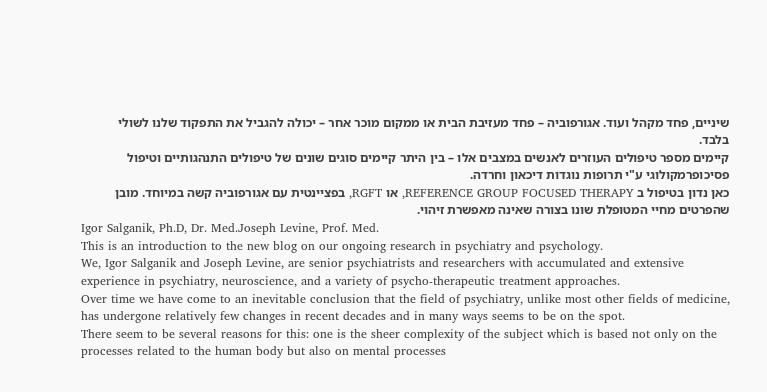שיניים, פחד מקהל ועוד. אגורפוביה – פחד מעזיבת הבית או ממקום מוכר אחר – יכולה להגביל את התפקוד שלנו לשולי בלבד.
קיימים מספר טיפולים העוזרים לאנשים במצבים אלו – בין היתר קיימים סוגים שונים של טיפולים התנהגותיים וטיפול פסיכופרמקולוגי ע"י תרופות נוגדות דיכאון וחרדה.
כאן נדון בטיפול ב REFERENCE GROUP FOCUSED THERAPY, או RGFT, בפציינטית עם אגורפוביה קשה במיוחד. מובן שהפרטים מחיי המטופלת שונו בצורה שאינה מאפשרת זיהוי.
Igor Salganik, Ph.D, Dr. Med.Joseph Levine, Prof. Med.
This is an introduction to the new blog on our ongoing research in psychiatry and psychology.
We, Igor Salganik and Joseph Levine, are senior psychiatrists and researchers with accumulated and extensive experience in psychiatry, neuroscience, and a variety of psycho-therapeutic treatment approaches.
Over time we have come to an inevitable conclusion that the field of psychiatry, unlike most other fields of medicine, has undergone relatively few changes in recent decades and in many ways seems to be on the spot.
There seem to be several reasons for this: one is the sheer complexity of the subject which is based not only on the processes related to the human body but also on mental processes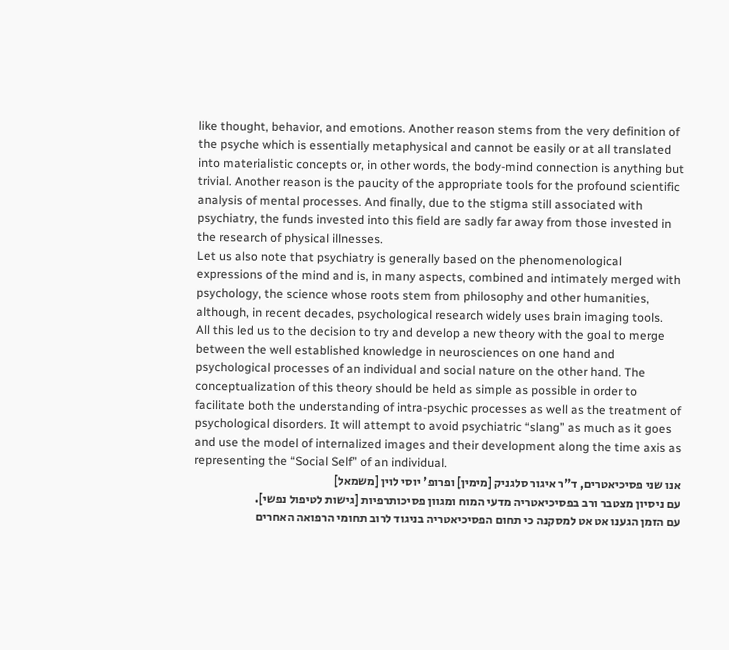like thought, behavior, and emotions. Another reason stems from the very definition of the psyche which is essentially metaphysical and cannot be easily or at all translated into materialistic concepts or, in other words, the body-mind connection is anything but trivial. Another reason is the paucity of the appropriate tools for the profound scientific analysis of mental processes. And finally, due to the stigma still associated with psychiatry, the funds invested into this field are sadly far away from those invested in the research of physical illnesses.
Let us also note that psychiatry is generally based on the phenomenological expressions of the mind and is, in many aspects, combined and intimately merged with psychology, the science whose roots stem from philosophy and other humanities, although, in recent decades, psychological research widely uses brain imaging tools.
All this led us to the decision to try and develop a new theory with the goal to merge between the well established knowledge in neurosciences on one hand and psychological processes of an individual and social nature on the other hand. The conceptualization of this theory should be held as simple as possible in order to facilitate both the understanding of intra-psychic processes as well as the treatment of psychological disorders. It will attempt to avoid psychiatric “slang” as much as it goes and use the model of internalized images and their development along the time axis as representing the “Social Self” of an individual.
אנו שני פסיכיאטרים, ד"ר איגור סלגניק [מימין] ופרופ' יוסי לוין [משמאל]
עם ניסיון מצטבר ורב בפסיכיאטריה מדעי המוח ומגוון פסיכותרפיות [גישות לטיפול נפשי].
עם הזמן הגענו אט אט למסקנה כי תחום הפסיכיאטריה בניגוד לרוב תחומי הרפואה האחרים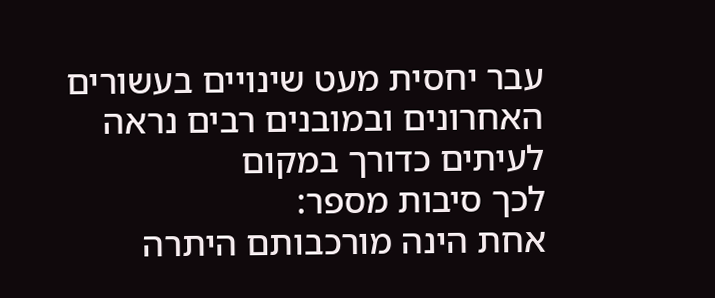עבר יחסית מעט שינויים בעשורים האחרונים ובמובנים רבים נראה לעיתים כדורך במקום
לכך סיבות מספר:
אחת הינה מורכבותם היתרה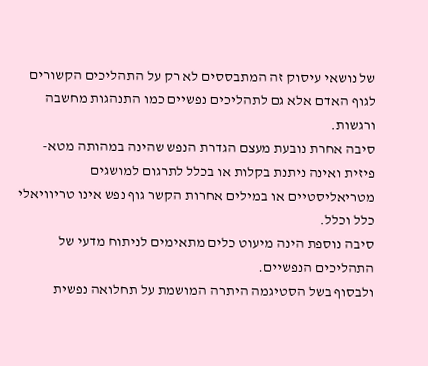של נושאי עיסוק זה המתבססים לא רק על התהליכים הקשורים לגוף האדם אלא גם לתהליכים נפשיים כמו התנהגות מחשבה ורגשות.
סיבה אחרת נובעת מעצם הגדרת הנפש שהינה במהותה מטא-פיזית ואינה ניתנת בקלות או בכלל לתרגום למושגים מטריאליסטיים או במילים אחרות הקשר גוף נפש אינו טריוויאלי כלל וכלל.
סיבה נוספת הינה מיעוט כלים מתאימים לניתוח מדעי של התהליכים הנפשיים.
ולבסוף בשל הסטיגמה היתרה המושמת על תחלואה נפשית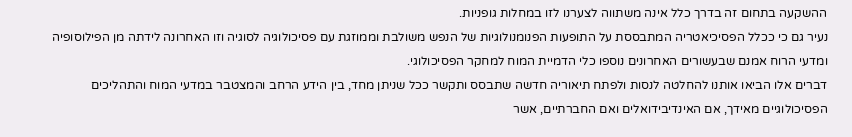ההשקעה בתחום זה בדרך כלל אינה משתווה לצערנו לזו במחלות גופניות.
נעיר גם כי ככלל הפסיכיאטריה המתבססת על התופעות הפנומנולוגיות של הנפש משולבת וממוזגת עם פסיכולוגיה לסוגיה וזו האחרונה לידתה מן הפילוסופיה ומדעי הרוח אמנם שבעשורים האחרונים נוספו כלי הדמיית המוח למחקר הפסיכולוגי.
דברים אלו הביאו אותנו להחלטה לנסות ולפתח תיאוריה חדשה שתבסס ותקשר ככל שניתן מחד, בין הידע הרחב והמצטבר במדעי המוח והתהליכים הפסיכולוגיים מאידך, אם האינדיבידואלים ואם החברתיים, אשר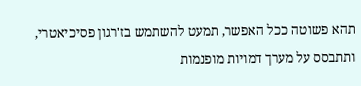תהא פשוטה ככל האפשר, תמעט להשתמש בז'רגון פסיכיאטרי, ותתבסס על מערך דמויות מופנמות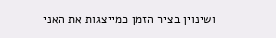ושינוין בציר הזמן כמייצגות את האני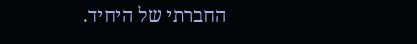החברתי של היחיד.